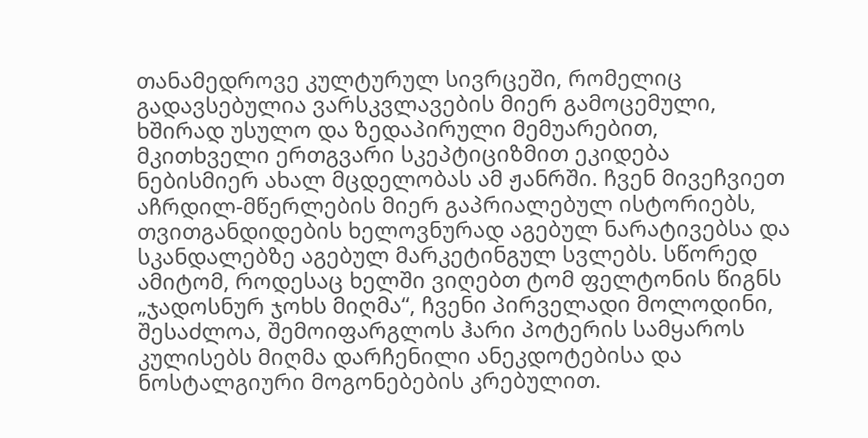თანამედროვე კულტურულ სივრცეში, რომელიც გადავსებულია ვარსკვლავების მიერ გამოცემული, ხშირად უსულო და ზედაპირული მემუარებით, მკითხველი ერთგვარი სკეპტიციზმით ეკიდება ნებისმიერ ახალ მცდელობას ამ ჟანრში. ჩვენ მივეჩვიეთ აჩრდილ-მწერლების მიერ გაპრიალებულ ისტორიებს, თვითგანდიდების ხელოვნურად აგებულ ნარატივებსა და სკანდალებზე აგებულ მარკეტინგულ სვლებს. სწორედ ამიტომ, როდესაც ხელში ვიღებთ ტომ ფელტონის წიგნს „ჯადოსნურ ჯოხს მიღმა“, ჩვენი პირველადი მოლოდინი, შესაძლოა, შემოიფარგლოს ჰარი პოტერის სამყაროს კულისებს მიღმა დარჩენილი ანეკდოტებისა და ნოსტალგიური მოგონებების კრებულით.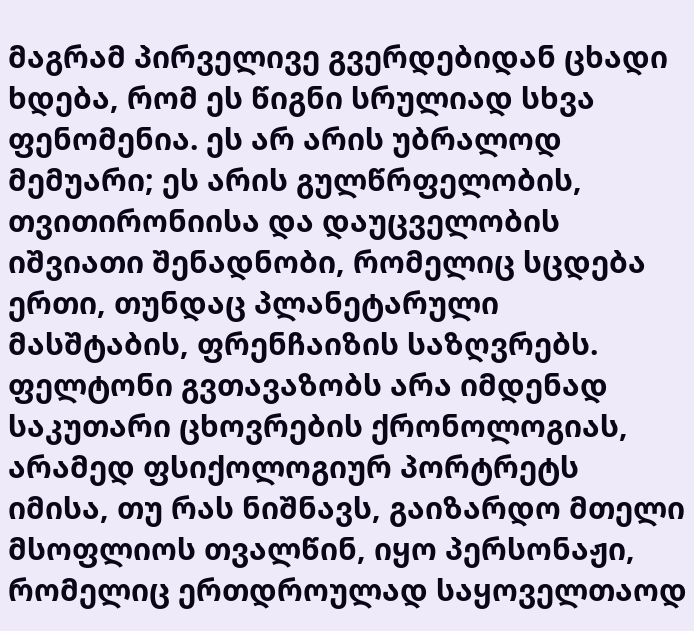მაგრამ პირველივე გვერდებიდან ცხადი ხდება, რომ ეს წიგნი სრულიად სხვა ფენომენია. ეს არ არის უბრალოდ მემუარი; ეს არის გულწრფელობის, თვითირონიისა და დაუცველობის იშვიათი შენადნობი, რომელიც სცდება ერთი, თუნდაც პლანეტარული მასშტაბის, ფრენჩაიზის საზღვრებს.
ფელტონი გვთავაზობს არა იმდენად საკუთარი ცხოვრების ქრონოლოგიას, არამედ ფსიქოლოგიურ პორტრეტს იმისა, თუ რას ნიშნავს, გაიზარდო მთელი მსოფლიოს თვალწინ, იყო პერსონაჟი, რომელიც ერთდროულად საყოველთაოდ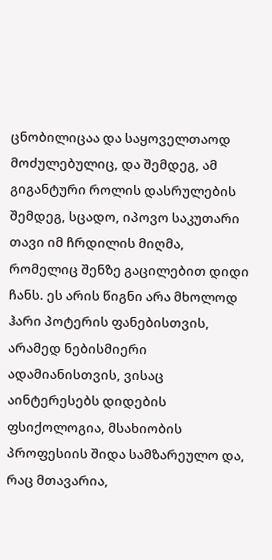ცნობილიცაა და საყოველთაოდ მოძულებულიც, და შემდეგ, ამ გიგანტური როლის დასრულების შემდეგ, სცადო, იპოვო საკუთარი თავი იმ ჩრდილის მიღმა, რომელიც შენზე გაცილებით დიდი ჩანს. ეს არის წიგნი არა მხოლოდ ჰარი პოტერის ფანებისთვის, არამედ ნებისმიერი ადამიანისთვის, ვისაც აინტერესებს დიდების ფსიქოლოგია, მსახიობის პროფესიის შიდა სამზარეულო და, რაც მთავარია,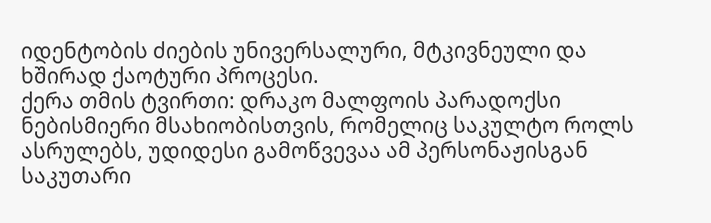იდენტობის ძიების უნივერსალური, მტკივნეული და ხშირად ქაოტური პროცესი.
ქერა თმის ტვირთი: დრაკო მალფოის პარადოქსი
ნებისმიერი მსახიობისთვის, რომელიც საკულტო როლს ასრულებს, უდიდესი გამოწვევაა ამ პერსონაჟისგან საკუთარი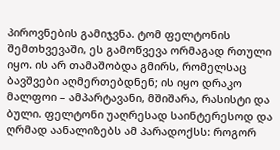პიროვნების გამიჯვნა. ტომ ფელტონის შემთხვევაში, ეს გამოწვევა ორმაგად რთული იყო. ის არ თამაშობდა გმირს, რომელსაც ბავშვები აღმერთებდნენ; ის იყო დრაკო მალფოი – ამპარტავანი, მშიშარა, რასისტი და ბული. ფელტონი უაღრესად საინტერესოდ და ღრმად აანალიზებს ამ პარადოქსს: როგორ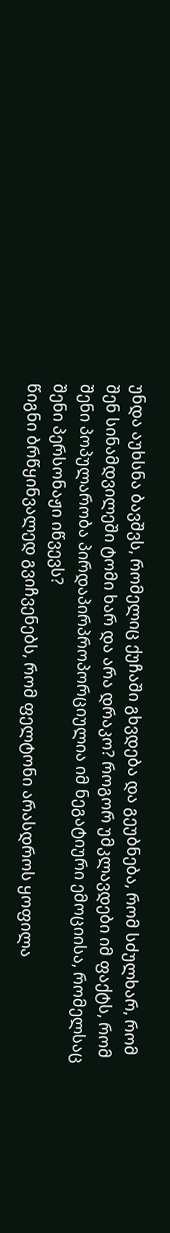უნდა აუხსნა ბავშვს, რომელიც ქუჩაში გხვდება და გეუბნება, რომ სძულხარ, რომ შენ სინამდვილეში ტომი ხარ და არა დრაკო? როგორ უმკლავდები იმ ფაქტს, რომ შენი პოპულარობა პირდაპირპროპორციულია იმ ნეგატიური ემოციისა, რომელსაც შენი პერსონაჟი იწვევს?
წიგნი ბრწყინვალედ გვიჩვენებს, რომ ფელტონი არასდროს ყოფილა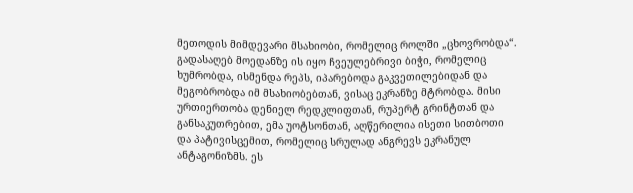მეთოდის მიმდევარი მსახიობი, რომელიც როლში „ცხოვრობდა“. გადასაღებ მოედანზე ის იყო ჩვეულებრივი ბიჭი, რომელიც ხუმრობდა, ისმენდა რეპს, იპარებოდა გაკვეთილებიდან და მეგობრობდა იმ მსახიობებთან, ვისაც ეკრანზე მტრობდა. მისი ურთიერთობა დენიელ რედკლიფთან, რუპერტ გრინტთან და განსაკუთრებით, ემა უოტსონთან, აღწერილია ისეთი სითბოთი და პატივისცემით, რომელიც სრულად ანგრევს ეკრანულ ანტაგონიზმს. ეს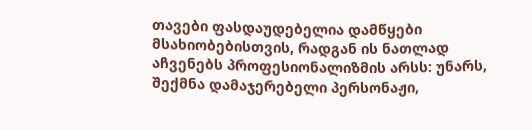თავები ფასდაუდებელია დამწყები მსახიობებისთვის, რადგან ის ნათლად აჩვენებს პროფესიონალიზმის არსს: უნარს, შექმნა დამაჯერებელი პერსონაჟი,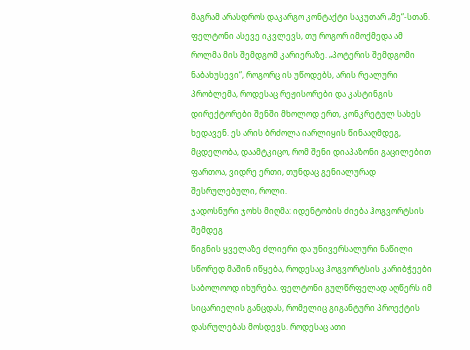მაგრამ არასდროს დაკარგო კონტაქტი საკუთარ „მე“-სთან.
ფელტონი ასევე იკვლევს, თუ როგორ იმოქმედა ამ როლმა მის შემდგომ კარიერაზე. „პოტერის შემდგომი ნაბახუსევი“, როგორც ის უწოდებს, არის რეალური პრობლემა, როდესაც რეჟისორები და კასტინგის დირექტორები შენში მხოლოდ ერთ, კონკრეტულ სახეს ხედავენ. ეს არის ბრძოლა იარლიყის წინააღმდეგ, მცდელობა, დაამტკიცო, რომ შენი დიაპაზონი გაცილებით ფართოა, ვიდრე ერთი, თუნდაც გენიალურად შესრულებული, როლი.
ჯადოსნური ჯოხს მიღმა: იდენტობის ძიება ჰოგვორტსის შემდეგ
წიგნის ყველაზე ძლიერი და უნივერსალური ნაწილი სწორედ მაშინ იწყება, როდესაც ჰოგვორტსის კარიბჭეები საბოლოოდ იხურება. ფელტონი გულწრფელად აღწერს იმ სიცარიელის განცდას, რომელიც გიგანტური პროექტის დასრულებას მოსდევს. როდესაც ათი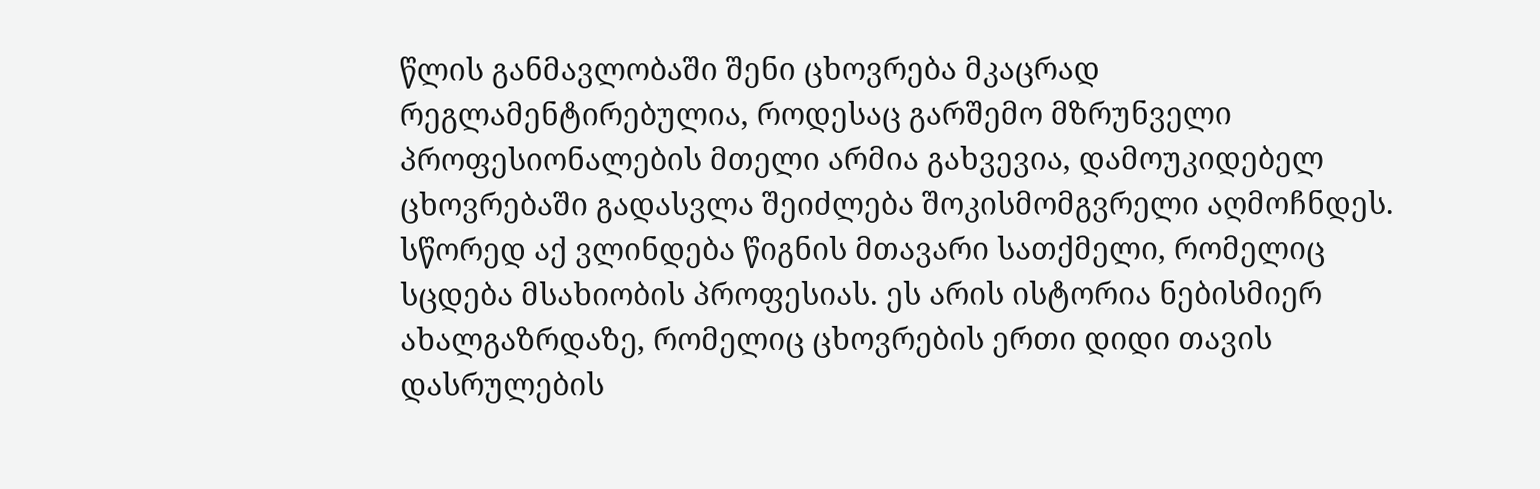წლის განმავლობაში შენი ცხოვრება მკაცრად რეგლამენტირებულია, როდესაც გარშემო მზრუნველი პროფესიონალების მთელი არმია გახვევია, დამოუკიდებელ ცხოვრებაში გადასვლა შეიძლება შოკისმომგვრელი აღმოჩნდეს.
სწორედ აქ ვლინდება წიგნის მთავარი სათქმელი, რომელიც სცდება მსახიობის პროფესიას. ეს არის ისტორია ნებისმიერ ახალგაზრდაზე, რომელიც ცხოვრების ერთი დიდი თავის დასრულების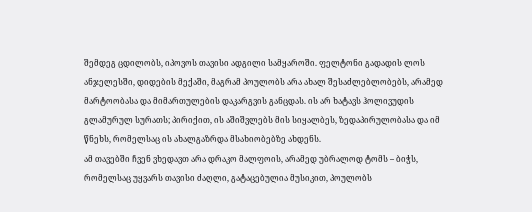შემდეგ ცდილობს, იპოვოს თავისი ადგილი სამყაროში. ფელტონი გადადის ლოს ანჯელესში, დიდების მექაში, მაგრამ პოულობს არა ახალ შესაძლებლობებს, არამედ მარტოობასა და მიმართულების დაკარგვის განცდას. ის არ ხატავს ჰოლივუდის გლამურულ სურათს; პირიქით, ის აშიშვლებს მის სიყალბეს, ზედაპირულობასა და იმ წნეხს, რომელსაც ის ახალგაზრდა მსახიობებზე ახდენს.
ამ თავებში ჩვენ ვხედავთ არა დრაკო მალფოის, არამედ უბრალოდ ტომს – ბიჭს, რომელსაც უყვარს თავისი ძაღლი, გატაცებულია მუსიკით, პოულობს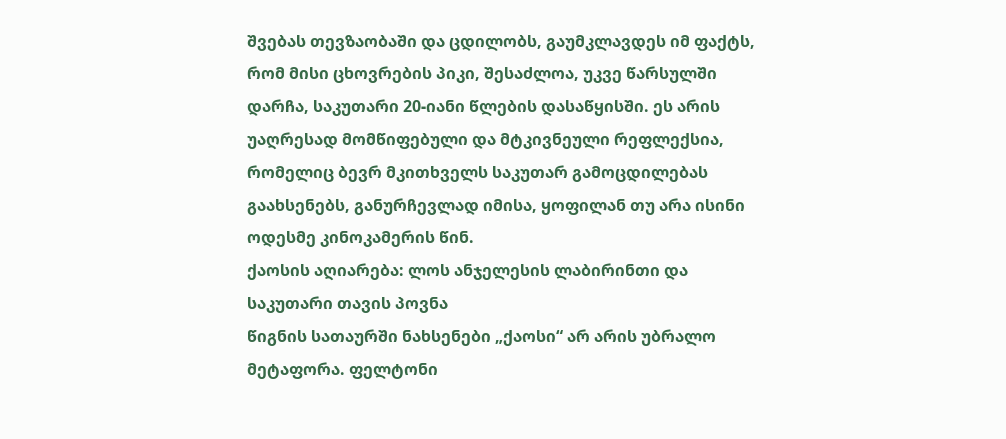შვებას თევზაობაში და ცდილობს, გაუმკლავდეს იმ ფაქტს, რომ მისი ცხოვრების პიკი, შესაძლოა, უკვე წარსულში დარჩა, საკუთარი 20-იანი წლების დასაწყისში. ეს არის უაღრესად მომწიფებული და მტკივნეული რეფლექსია, რომელიც ბევრ მკითხველს საკუთარ გამოცდილებას გაახსენებს, განურჩევლად იმისა, ყოფილან თუ არა ისინი ოდესმე კინოკამერის წინ.
ქაოსის აღიარება: ლოს ანჯელესის ლაბირინთი და საკუთარი თავის პოვნა
წიგნის სათაურში ნახსენები „ქაოსი“ არ არის უბრალო მეტაფორა. ფელტონი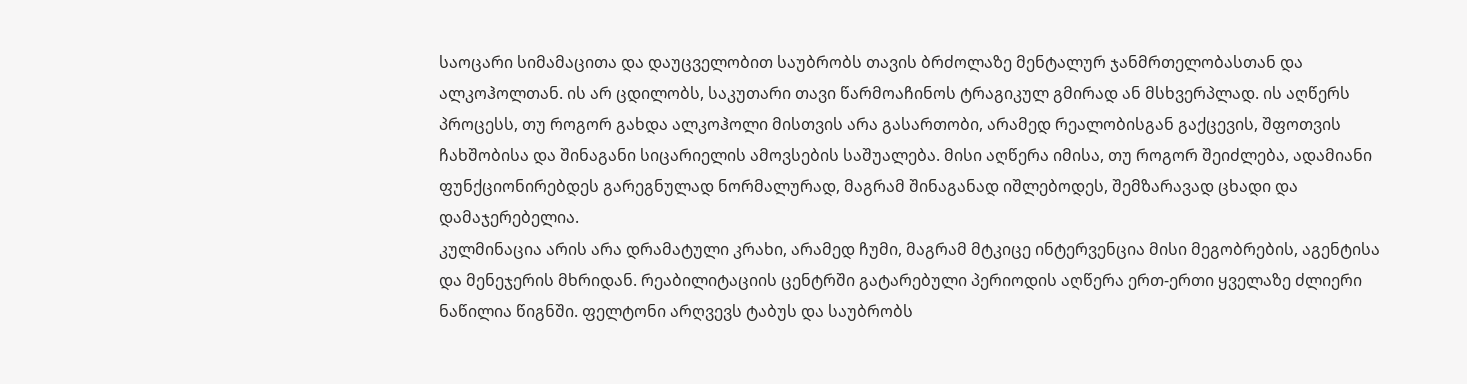საოცარი სიმამაცითა და დაუცველობით საუბრობს თავის ბრძოლაზე მენტალურ ჯანმრთელობასთან და ალკოჰოლთან. ის არ ცდილობს, საკუთარი თავი წარმოაჩინოს ტრაგიკულ გმირად ან მსხვერპლად. ის აღწერს პროცესს, თუ როგორ გახდა ალკოჰოლი მისთვის არა გასართობი, არამედ რეალობისგან გაქცევის, შფოთვის ჩახშობისა და შინაგანი სიცარიელის ამოვსების საშუალება. მისი აღწერა იმისა, თუ როგორ შეიძლება, ადამიანი ფუნქციონირებდეს გარეგნულად ნორმალურად, მაგრამ შინაგანად იშლებოდეს, შემზარავად ცხადი და დამაჯერებელია.
კულმინაცია არის არა დრამატული კრახი, არამედ ჩუმი, მაგრამ მტკიცე ინტერვენცია მისი მეგობრების, აგენტისა და მენეჯერის მხრიდან. რეაბილიტაციის ცენტრში გატარებული პერიოდის აღწერა ერთ-ერთი ყველაზე ძლიერი ნაწილია წიგნში. ფელტონი არღვევს ტაბუს და საუბრობს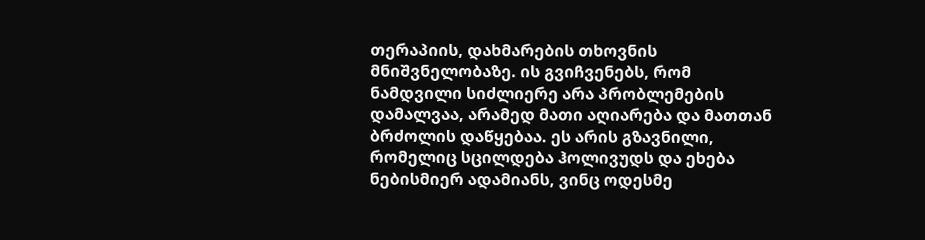თერაპიის, დახმარების თხოვნის მნიშვნელობაზე. ის გვიჩვენებს, რომ ნამდვილი სიძლიერე არა პრობლემების დამალვაა, არამედ მათი აღიარება და მათთან ბრძოლის დაწყებაა. ეს არის გზავნილი, რომელიც სცილდება ჰოლივუდს და ეხება ნებისმიერ ადამიანს, ვინც ოდესმე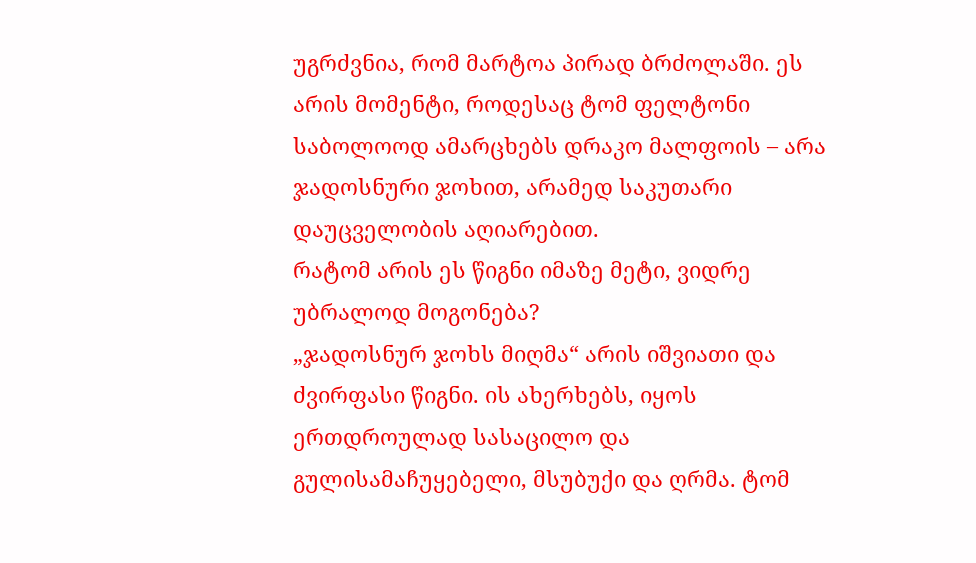უგრძვნია, რომ მარტოა პირად ბრძოლაში. ეს არის მომენტი, როდესაც ტომ ფელტონი საბოლოოდ ამარცხებს დრაკო მალფოის – არა ჯადოსნური ჯოხით, არამედ საკუთარი დაუცველობის აღიარებით.
რატომ არის ეს წიგნი იმაზე მეტი, ვიდრე უბრალოდ მოგონება?
„ჯადოსნურ ჯოხს მიღმა“ არის იშვიათი და ძვირფასი წიგნი. ის ახერხებს, იყოს ერთდროულად სასაცილო და გულისამაჩუყებელი, მსუბუქი და ღრმა. ტომ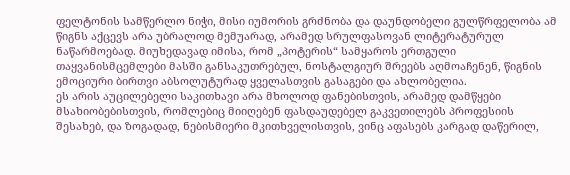ფელტონის სამწერლო ნიჭი, მისი იუმორის გრძნობა და დაუნდობელი გულწრფელობა ამ წიგნს აქცევს არა უბრალოდ მემუარად, არამედ სრულფასოვან ლიტერატურულ ნაწარმოებად. მიუხედავად იმისა, რომ „პოტერის“ სამყაროს ერთგული თაყვანისმცემლები მასში განსაკუთრებულ, ნოსტალგიურ შრეებს აღმოაჩენენ, წიგნის ემოციური ბირთვი აბსოლუტურად ყველასთვის გასაგები და ახლობელია.
ეს არის აუცილებელი საკითხავი არა მხოლოდ ფანებისთვის, არამედ დამწყები მსახიობებისთვის, რომლებიც მიიღებენ ფასდაუდებელ გაკვეთილებს პროფესიის შესახებ, და ზოგადად, ნებისმიერი მკითხველისთვის, ვინც აფასებს კარგად დაწერილ,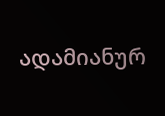ადამიანურ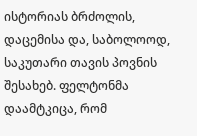ისტორიას ბრძოლის, დაცემისა და, საბოლოოდ, საკუთარი თავის პოვნის შესახებ. ფელტონმა დაამტკიცა, რომ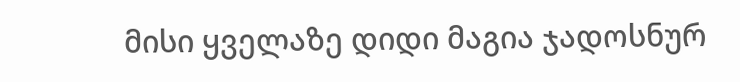მისი ყველაზე დიდი მაგია ჯადოსნურ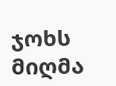ჯოხს მიღმა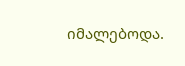იმალებოდა.